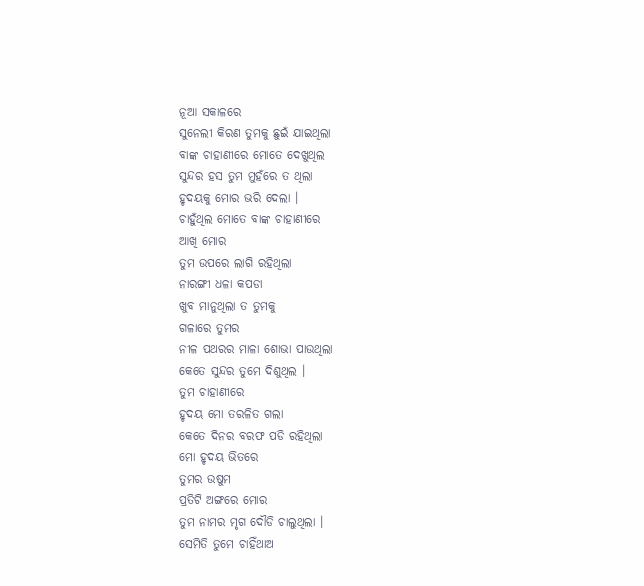ନୂଆ ସକାଳରେ
ସୁନେଲୀ କିରଣ ତୁମକୁ ଛୁଇଁ ଯାଇଥିଲା
ବାଙ୍କ ଚାହାଣୀରେ ମୋତେ ଦେଖୁଥିଲ
ସୁନ୍ଦର ହସ ତୁମ ମୁହଁରେ ତ ଥିଲା
ହୃଦୟକୁ ମୋର ଭରି ଦେଲା ।
ଚାହୁଁଥିଲ ମୋତେ ବାଙ୍କ ଚାହାଣୀରେ
ଆଖି ମୋର
ତୁମ ଉପରେ ଲାଗି ରହିଥିଲା
ନାରଙ୍ଗୀ ଧଳା କପଡା
ଖୁବ ମାନୁଥିଲା ତ ତୁମକୁ
ଗଳାରେ ତୁମର
ନୀଳ ପଥରର ମାଳା ଶୋଭା ପାଉଥିଲା
କେତେ ସୁନ୍ଦର ତୁମେ ଦିଶୁଥିଲ ।
ତୁମ ଚାହାଣୀରେ
ହୃଦୟ ମୋ ତରଳିତ ଗଲା
କେତେ ଦିନର ବରଫ ପଡି ରହିଥିଲା
ମୋ ହୃଦୟ ଭିତରେ
ତୁମର ଉଷୁମ
ପ୍ରତିଟି ଅଙ୍ଗରେ ମୋର
ତୁମ ନାମର ମୃଗ ଦୌଡି ଚାଲୁଥିଲା ।
ସେମିତି ତୁମେ ଚାହିଁଥାଅ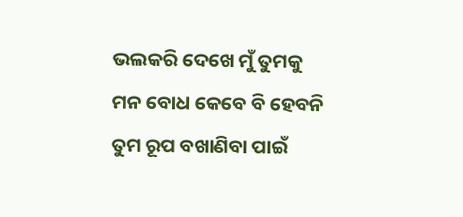ଭଲକରି ଦେଖେ ମୁଁ ତୁମକୁ
ମନ ବୋଧ କେବେ ବି ହେବନି
ତୁମ ରୂପ ବଖାଣିବା ପାଇଁ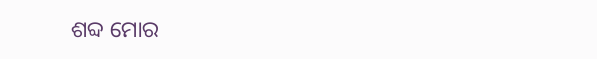ଶବ୍ଦ ମୋର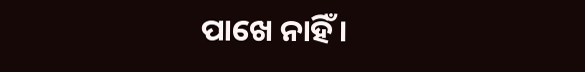ପାଖେ ନାହିଁ ।